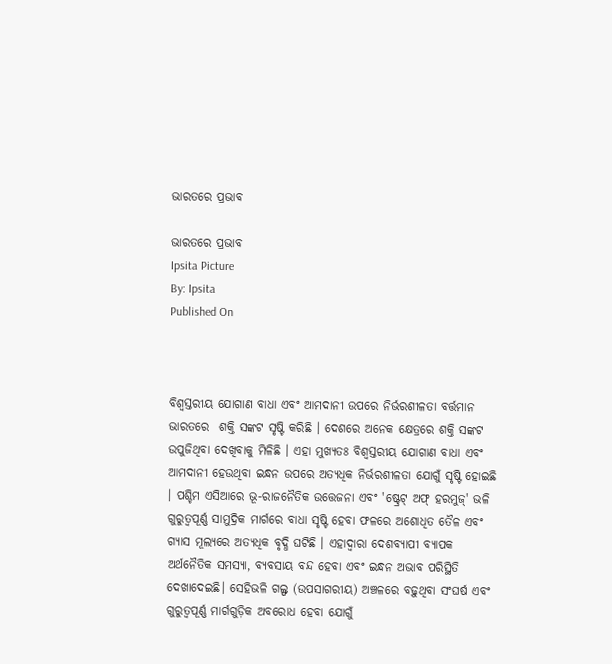ଭାରତରେ ପ୍ରଭାବ

ଭାରତରେ ପ୍ରଭାବ
Ipsita Picture
By: Ipsita
Published On



ବିଶ୍ୱସ୍ତରୀୟ ଯୋଗାଣ ବାଧା ଏବଂ ଆମଦାନୀ ଉପରେ ନିର୍ଭରଶୀଳତା ବର୍ତ୍ତମାନ ଭାରତରେ  ଶକ୍ତି ସଙ୍କଟ ସୃଷ୍ଟି କରିଛି । ଦେଶରେ ଅନେକ କ୍ଷେତ୍ରରେ ଶକ୍ତି ସଙ୍କଟ ଉପୁଜିଥିବା ଦେଖିବାକୁ ମିଳିଛି । ଏହା ମୁଖ୍ୟତଃ ବିଶ୍ୱସ୍ତରୀୟ ଯୋଗାଣ ବାଧା ଏବଂ ଆମଦାନୀ ହେଉଥିବା ଇନ୍ଧନ ଉପରେ ଅତ୍ୟଧିକ ନିର୍ଭରଶୀଳତା ଯୋଗୁଁ ସୃଷ୍ଟି ହୋଇଛି । ପଶ୍ଚିମ ଏସିଆରେ ଭୂ-ରାଜନୈତିକ ଉତ୍ତେଜନା ଏବଂ 'ଷ୍ଟ୍ରେଟ୍ ଅଫ୍ ହରମୁଜ୍' ଭଳି ଗୁରୁତ୍ୱପୂର୍ଣ୍ଣ ସାମୁଦ୍ରିକ ମାର୍ଗରେ ବାଧା ସୃଷ୍ଟି ହେବା ଫଳରେ ଅଶୋଧିତ ତୈଳ ଏବଂ ଗ୍ୟାସ ମୂଲ୍ୟରେ ଅତ୍ୟଧିକ ବୃଦ୍ଧି ଘଟିଛି । ଏହାଦ୍ୱାରା ଦେଶବ୍ୟାପୀ ବ୍ୟାପକ ଅର୍ଥନୈତିକ ସମସ୍ୟା, ବ୍ୟବସାୟ ବନ୍ଦ ହେବା ଏବଂ ଇନ୍ଧନ ଅଭାବ ପରିସ୍ଥିତି ଦେଖାଦେଇଛି। ସେହିଭଳି ଗଲ୍ଫ (ଉପସାଗରୀୟ) ଅଞ୍ଚଳରେ ବଢ଼ୁଥିବା ସଂଘର୍ଷ ଏବଂ ଗୁରୁତ୍ୱପୂର୍ଣ୍ଣ ମାର୍ଗଗୁଡ଼ିକ ଅବରୋଧ ହେବା ଯୋଗୁଁ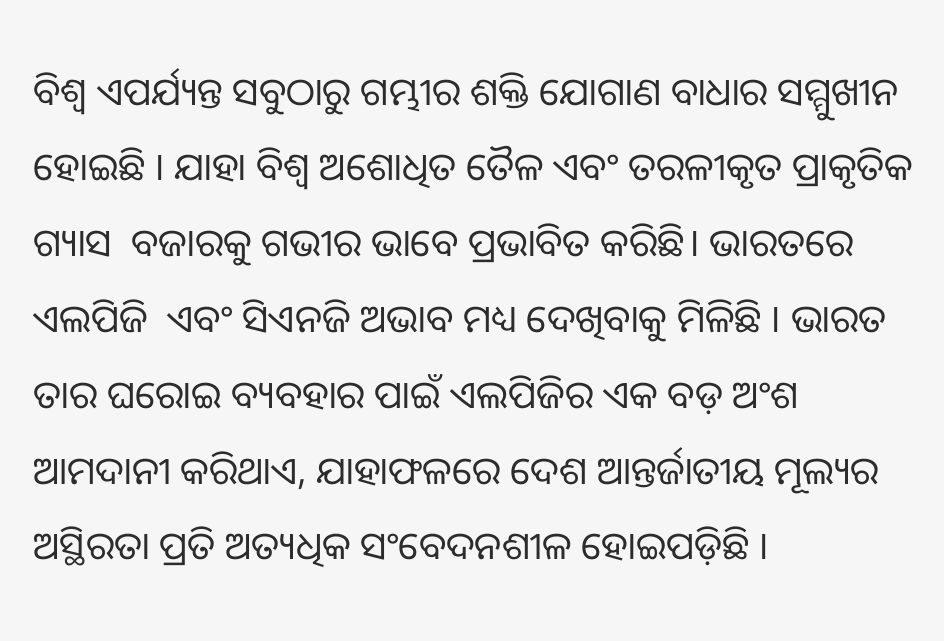ବିଶ୍ୱ ଏପର୍ଯ୍ୟନ୍ତ ସବୁଠାରୁ ଗମ୍ଭୀର ଶକ୍ତି ଯୋଗାଣ ବାଧାର ସମ୍ମୁଖୀନ ହୋଇଛି । ଯାହା ବିଶ୍ୱ ଅଶୋଧିତ ତୈଳ ଏବଂ ତରଳୀକୃତ ପ୍ରାକୃତିକ ଗ୍ୟାସ  ବଜାରକୁ ଗଭୀର ଭାବେ ପ୍ରଭାବିତ କରିଛି। ଭାରତରେ ଏଲପିଜି  ଏବଂ ସିଏନଜି ଅଭାବ ମଧ୍ୟ ଦେଖିବାକୁ ମିଳିଛି । ଭାରତ ତାର ଘରୋଇ ବ୍ୟବହାର ପାଇଁ ଏଲପିଜିର ଏକ ବଡ଼ ଅଂଶ ଆମଦାନୀ କରିଥାଏ, ଯାହାଫଳରେ ଦେଶ ଆନ୍ତର୍ଜାତୀୟ ମୂଲ୍ୟର ଅସ୍ଥିରତା ପ୍ରତି ଅତ୍ୟଧିକ ସଂବେଦନଶୀଳ ହୋଇପଡ଼ିଛି ।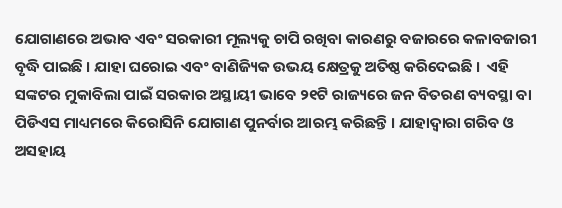ଯୋଗାଣରେ ଅଭାବ ଏବଂ ସରକାରୀ ମୂଲ୍ୟକୁ ଚାପି ରଖିବା କାରଣରୁ ବଜାରରେ କଳାବଜାରୀ ବୃଦ୍ଧି ପାଇଛି । ଯାହା ଘରୋଇ ଏବଂ ବାଣିଜ୍ୟିକ ଉଭୟ କ୍ଷେତ୍ରକୁ ଅତିଷ୍ଠ କରିଦେଇଛି ।  ଏହି ସଙ୍କଟର ମୁକାବିଲା ପାଇଁ ସରକାର ଅସ୍ଥାୟୀ ଭାବେ ୨୧ଟି ରାଜ୍ୟରେ ଜନ ବିତରଣ ବ୍ୟବସ୍ଥା ବା ପିଡିଏସ ମାଧ୍ୟମରେ କିରୋସିନି ଯୋଗାଣ ପୁନର୍ବାର ଆରମ୍ଭ କରିଛନ୍ତି । ଯାହାଦ୍ୱାରା ଗରିବ ଓ ଅସହାୟ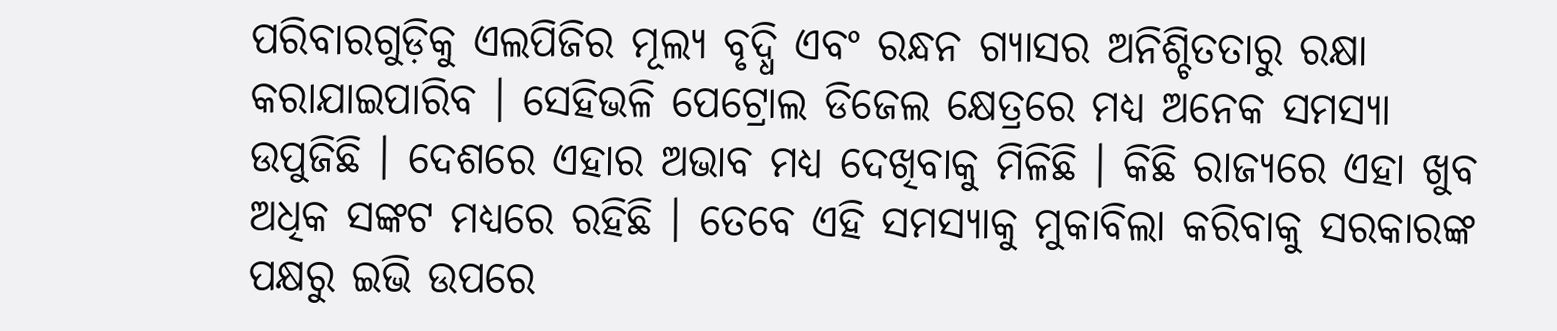ପରିବାରଗୁଡ଼ିକୁ ଏଲପିଜିର ମୂଲ୍ୟ ବୃଦ୍ଧି ଏବଂ ରନ୍ଧନ ଗ୍ୟାସର ଅନିଶ୍ଚିତତାରୁ ରକ୍ଷା କରାଯାଇପାରିବ । ସେହିଭଳି ପେଟ୍ରୋଲ ଡିଜେଲ କ୍ଷେତ୍ରରେ ମଧ୍ୟ ଅନେକ ସମସ୍ୟା ଉପୁଜିଛି । ଦେଶରେ ଏହାର ଅଭାବ ମଧ୍ୟ ଦେଖିବାକୁ ମିଳିଛି । କିଛି ରାଜ୍ୟରେ ଏହା ଖୁବ ଅଧିକ ସଙ୍କଟ ମଧ୍ୟରେ ରହିଛି । ତେବେ ଏହି ସମସ୍ୟାକୁ ମୁକାବିଲା କରିବାକୁ ସରକାରଙ୍କ ପକ୍ଷରୁ ଇଭି ଉପରେ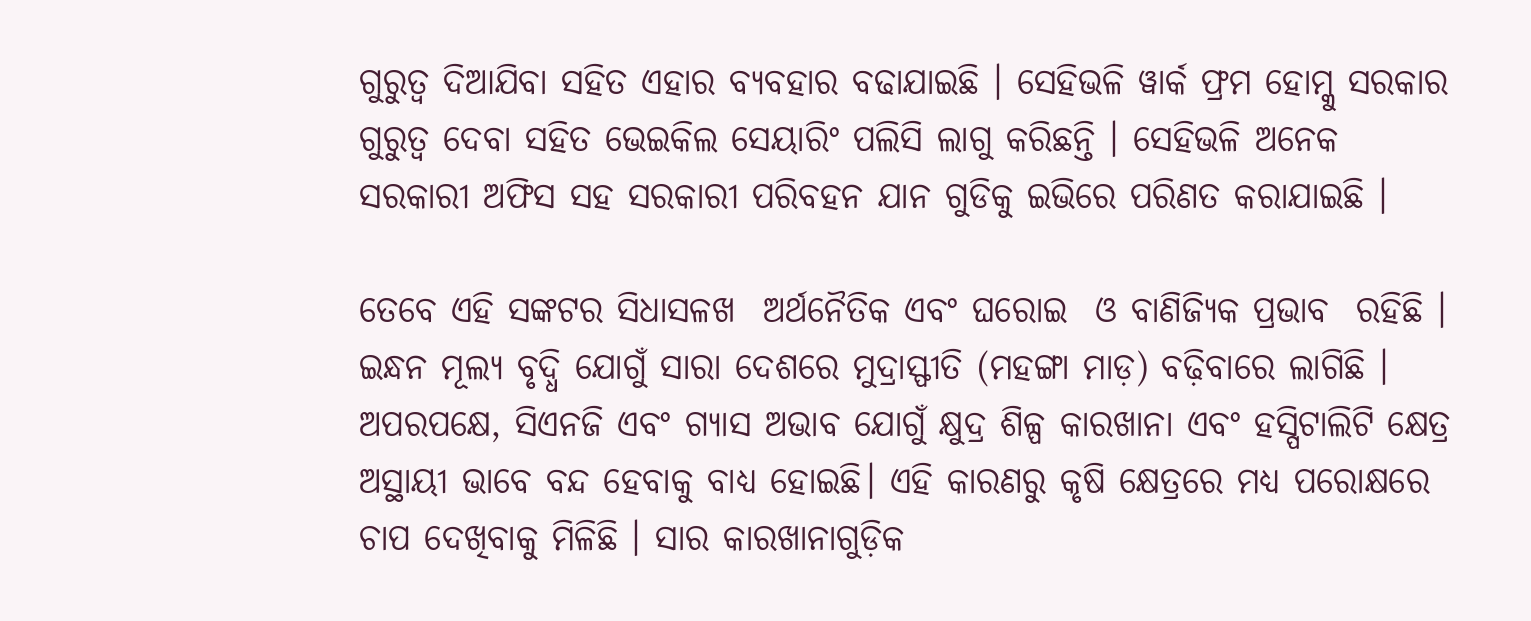ଗୁରୁତ୍ବ ଦିଆଯିବା ସହିତ ଏହାର ବ୍ୟବହାର ବଢାଯାଇଛି । ସେହିଭଳି ୱାର୍କ ଫ୍ରମ ହୋମ୍କୁ ସରକାର ଗୁରୁତ୍ବ ଦେବା ସହିତ ଭେଇକିଲ ସେୟାରିଂ ପଲିସି ଲାଗୁ କରିଛନ୍ତି । ସେହିଭଳି ଅନେକ ସରକାରୀ ଅଫିସ ସହ ସରକାରୀ ପରିବହନ ଯାନ ଗୁଡିକୁ ଇଭିରେ ପରିଣତ କରାଯାଇଛି ।

ତେବେ ଏହି ସଙ୍କଟର ସିଧାସଳଖ  ଅର୍ଥନୈତିକ ଏବଂ ଘରୋଇ  ଓ ବାଣିଜ୍ୟିକ ପ୍ରଭାବ  ରହିଛି । ଇନ୍ଧନ ମୂଲ୍ୟ ବୃଦ୍ଧି ଯୋଗୁଁ ସାରା ଦେଶରେ ମୁଦ୍ରାସ୍ଫୀତି (ମହଙ୍ଗା ମାଡ଼) ବଢ଼ିବାରେ ଲାଗିଛି । ଅପରପକ୍ଷେ, ସିଏନଜି ଏବଂ ଗ୍ୟାସ ଅଭାବ ଯୋଗୁଁ କ୍ଷୁଦ୍ର ଶିଳ୍ପ କାରଖାନା ଏବଂ ହସ୍ପିଟାଲିଟି କ୍ଷେତ୍ର ଅସ୍ଥାୟୀ ଭାବେ ବନ୍ଦ ହେବାକୁ ବାଧ୍ୟ ହୋଇଛି। ଏହି କାରଣରୁ କୃଷି କ୍ଷେତ୍ରରେ ମଧ୍ୟ ପରୋକ୍ଷରେ ଚାପ ଦେଖିବାକୁ ମିଳିଛି । ସାର କାରଖାନାଗୁଡ଼ିକ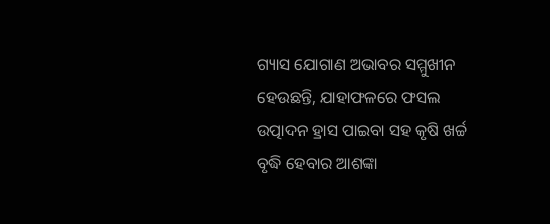ଗ୍ୟାସ ଯୋଗାଣ ଅଭାବର ସମ୍ମୁଖୀନ ହେଉଛନ୍ତି, ଯାହାଫଳରେ ଫସଲ ଉତ୍ପାଦନ ହ୍ରାସ ପାଇବା ସହ କୃଷି ଖର୍ଚ୍ଚ ବୃଦ୍ଧି ହେବାର ଆଶଙ୍କା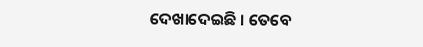ଦେଖାଦେଇଛି । ତେବେ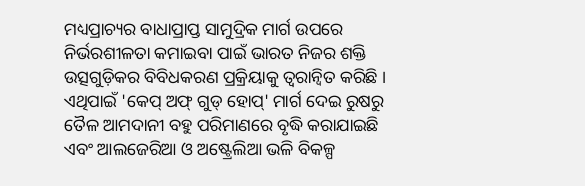ମଧ୍ୟପ୍ରାଚ୍ୟର ବାଧାପ୍ରାପ୍ତ ସାମୁଦ୍ରିକ ମାର୍ଗ ଉପରେ ନିର୍ଭରଶୀଳତା କମାଇବା ପାଇଁ ଭାରତ ନିଜର ଶକ୍ତି ଉତ୍ସଗୁଡ଼ିକର ବିବିଧକରଣ ପ୍ରକ୍ରିୟାକୁ ତ୍ୱରାନ୍ୱିତ କରିଛି । ଏଥିପାଇଁ 'କେପ୍ ଅଫ୍ ଗୁଡ୍ ହୋପ୍' ମାର୍ଗ ଦେଇ ରୁଷରୁ ତୈଳ ଆମଦାନୀ ବହୁ ପରିମାଣରେ ବୃଦ୍ଧି କରାଯାଇଛି ଏବଂ ଆଲଜେରିଆ ଓ ଅଷ୍ଟ୍ରେଲିଆ ଭଳି ବିକଳ୍ପ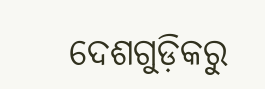ଦେଶଗୁଡ଼ିକରୁ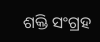ଶକ୍ତି ସଂଗ୍ରହ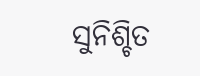ସୁନିଶ୍ଚିତ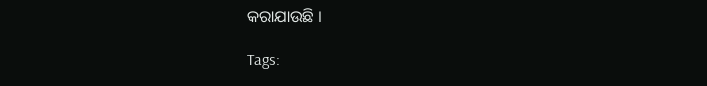କରାଯାଉଛି ।

Tags: